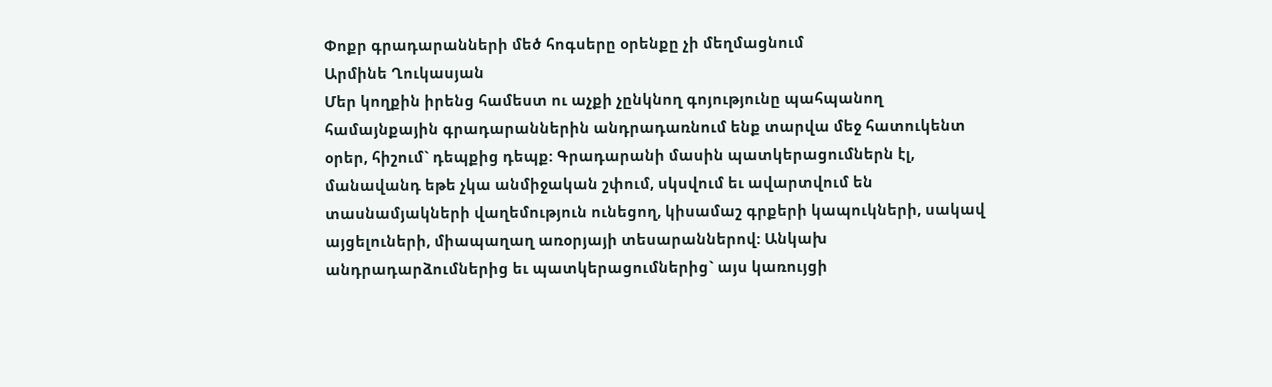Փոքր գրադարանների մեծ հոգսերը օրենքը չի մեղմացնում
Արմինե Ղուկասյան
Մեր կողքին իրենց համեստ ու աչքի չընկնող գոյությունը պահպանող համայնքային գրադարաններին անդրադառնում ենք տարվա մեջ հատուկենտ օրեր, հիշում` դեպքից դեպք: Գրադարանի մասին պատկերացումներն էլ, մանավանդ եթե չկա անմիջական շփում, սկսվում եւ ավարտվում են տասնամյակների վաղեմություն ունեցող, կիսամաշ գրքերի կապուկների, սակավ այցելուների, միապաղաղ առօրյայի տեսարաններով: Անկախ անդրադարձումներից եւ պատկերացումներից` այս կառույցի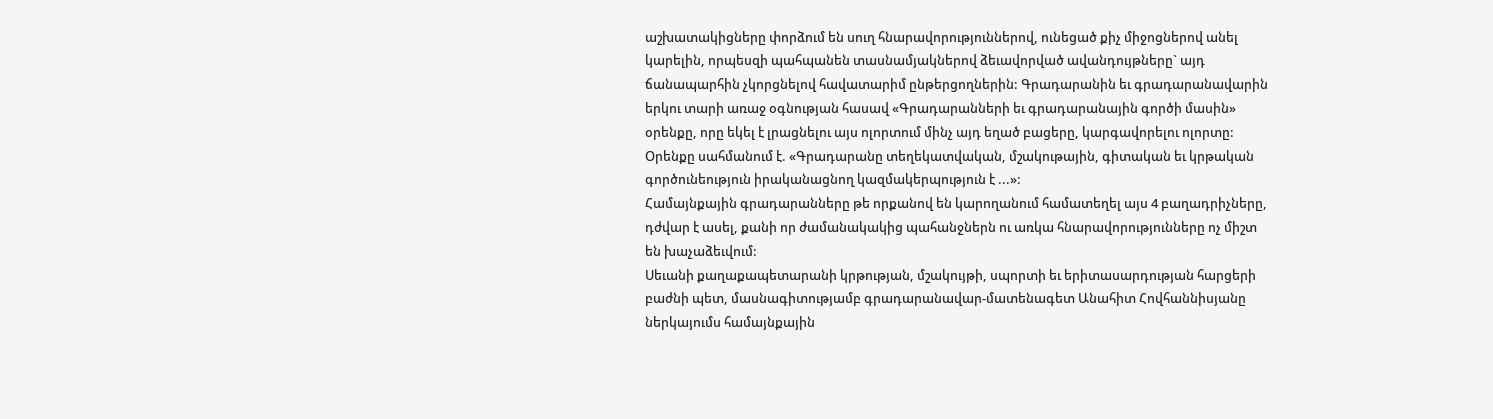աշխատակիցները փորձում են սուղ հնարավորություններով, ունեցած քիչ միջոցներով անել կարելին, որպեսզի պահպանեն տասնամյակներով ձեւավորված ավանդույթները` այդ ճանապարհին չկորցնելով հավատարիմ ընթերցողներին: Գրադարանին եւ գրադարանավարին երկու տարի առաջ օգնության հասավ «Գրադարանների եւ գրադարանային գործի մասին» օրենքը, որը եկել է լրացնելու այս ոլորտում մինչ այդ եղած բացերը, կարգավորելու ոլորտը:
Օրենքը սահմանում է. «Գրադարանը տեղեկատվական, մշակութային, գիտական եւ կրթական գործունեություն իրականացնող կազմակերպություն է ...»:
Համայնքային գրադարանները թե որքանով են կարողանում համատեղել այս 4 բաղադրիչները, դժվար է ասել, քանի որ ժամանակակից պահանջներն ու առկա հնարավորությունները ոչ միշտ են խաչաձեւվում:
Սեւանի քաղաքապետարանի կրթության, մշակույթի, սպորտի եւ երիտասարդության հարցերի բաժնի պետ, մասնագիտությամբ գրադարանավար-մատենագետ Անահիտ Հովհաննիսյանը ներկայումս համայնքային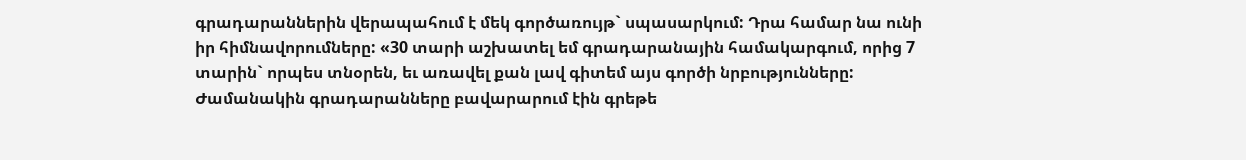գրադարաններին վերապահում է մեկ գործառույթ` սպասարկում: Դրա համար նա ունի իր հիմնավորումները: «30 տարի աշխատել եմ գրադարանային համակարգում, որից 7 տարին` որպես տնօրեն, եւ առավել քան լավ գիտեմ այս գործի նրբությունները: Ժամանակին գրադարանները բավարարում էին գրեթե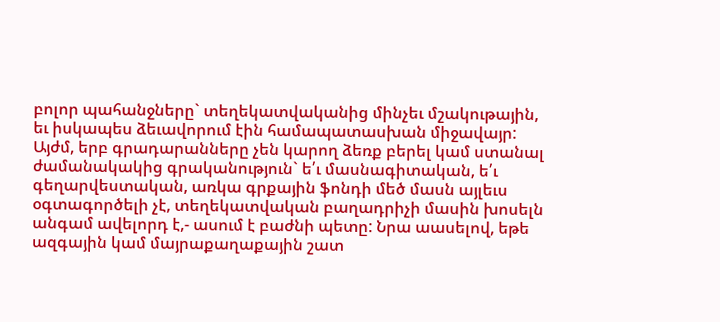բոլոր պահանջները` տեղեկատվականից մինչեւ մշակութային, եւ իսկապես ձեւավորում էին համապատասխան միջավայր: Այժմ, երբ գրադարանները չեն կարող ձեռք բերել կամ ստանալ ժամանակակից գրականություն` ե՛ւ մասնագիտական, ե՛ւ գեղարվեստական, առկա գրքային ֆոնդի մեծ մասն այլեւս օգտագործելի չէ, տեղեկատվական բաղադրիչի մասին խոսելն անգամ ավելորդ է,- ասում է բաժնի պետը: Նրա աասելով, եթե ազգային կամ մայրաքաղաքային շատ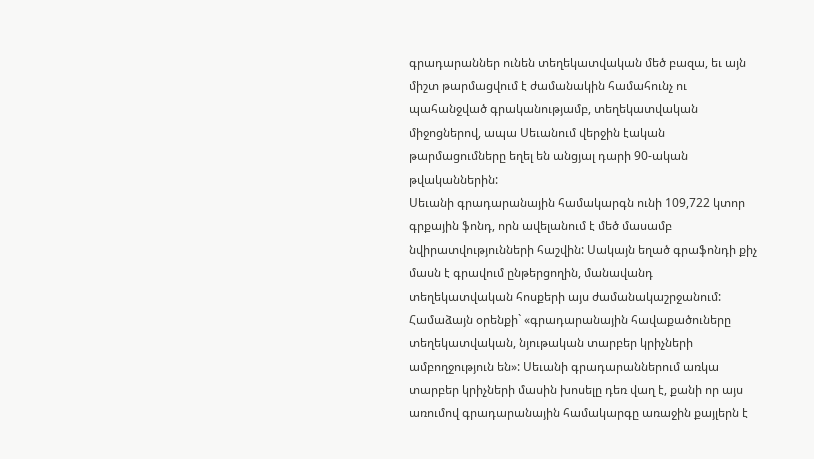գրադարաններ ունեն տեղեկատվական մեծ բազա, եւ այն միշտ թարմացվում է ժամանակին համահունչ ու պահանջված գրականությամբ, տեղեկատվական միջոցներով, ապա Սեւանում վերջին էական թարմացումները եղել են անցյալ դարի 90-ական թվականներին:
Սեւանի գրադարանային համակարգն ունի 109,722 կտոր գրքային ֆոնդ, որն ավելանում է մեծ մասամբ նվիրատվությունների հաշվին: Սակայն եղած գրաֆոնդի քիչ մասն է գրավում ընթերցողին, մանավանդ տեղեկատվական հոսքերի այս ժամանակաշրջանում: Համաձայն օրենքի` «գրադարանային հավաքածուները տեղեկատվական, նյութական տարբեր կրիչների ամբողջություն են»: Սեւանի գրադարաններում առկա տարբեր կրիչների մասին խոսելը դեռ վաղ է, քանի որ այս առումով գրադարանային համակարգը առաջին քայլերն է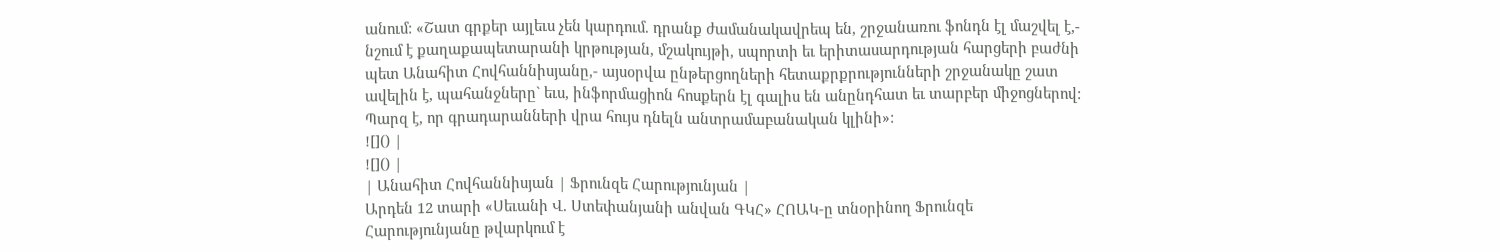անում: «Շատ գրքեր այլեւս չեն կարդում. դրանք ժամանակավրեպ են, շրջանառու ֆոնդն էլ մաշվել է,- նշում է քաղաքապետարանի կրթության, մշակույթի, սպորտի եւ երիտասարդության հարցերի բաժնի պետ Անահիտ Հովհաննիսյանը,- այսօրվա ընթերցողների հետաքրքրությունների շրջանակը շատ ավելին է, պահանջները` եւս, ինֆորմացիոն հոսքերն էլ գալիս են անընդհատ եւ տարբեր միջոցներով: Պարզ է, որ գրադարանների վրա հույս դնելն անտրամաբանական կլինի»:
![]() |
![]() |
| Անահիտ Հովհաննիսյան | Ֆրունզե Հարությունյան |
Արդեն 12 տարի «Սեւանի Վ. Ստեփանյանի անվան ԳԿՀ» ՀՈԱԿ-ը տնօրինող Ֆրունզե Հարությունյանը թվարկում է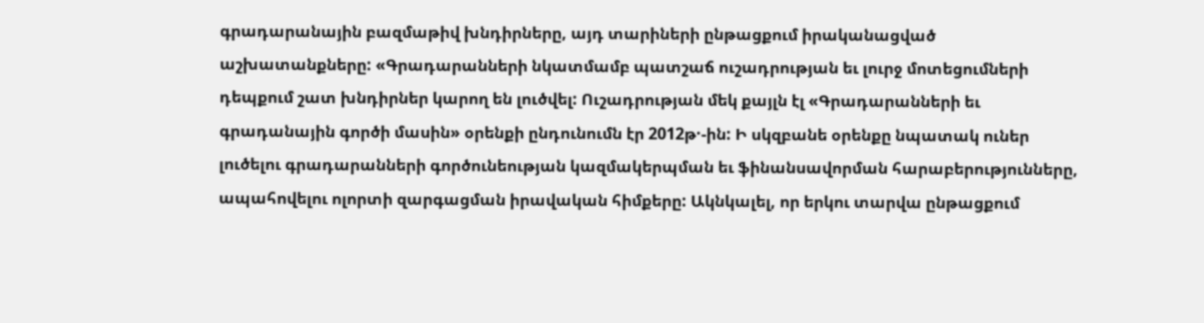գրադարանային բազմաթիվ խնդիրները, այդ տարիների ընթացքում իրականացված աշխատանքները: «Գրադարանների նկատմամբ պատշաճ ուշադրության եւ լուրջ մոտեցումների դեպքում շատ խնդիրներ կարող են լուծվել: Ուշադրության մեկ քայլն էլ «Գրադարանների եւ գրադանային գործի մասին» օրենքի ընդունումն էր 2012թ·-ին: Ի սկզբանե օրենքը նպատակ ուներ լուծելու գրադարանների գործունեության կազմակերպման եւ ֆինանսավորման հարաբերությունները, ապահովելու ոլորտի զարգացման իրավական հիմքերը: Ակնկալել, որ երկու տարվա ընթացքում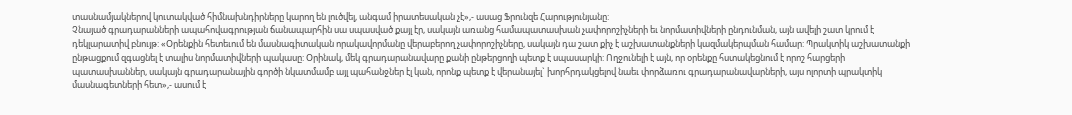տասնամյակներով կուտակված հիմնախնդիրները կարող են լուծվել, անգամ իրատեսական չէ»,- ասաց Ֆրունզե Հարությունյանը:
Չնայած գրադարանների ապահովագրության ճանապարհին սա սպասված քայլ էր, սակայն առանց համապատասխան չափորոշիչների եւ նորմատիվների ընդունման, այն ավելի շատ կրում է դեկլարատիվ բնույթ: «Օրենքին հետեւում են մասնագիտական որակավորմանը վերաբերող չափորոշիչները, սակայն դա շատ քիչ է աշխատանքների կազմակերպման համար: Պրակտիկ աշխատանքի ընթացքում զգացնել է տալիս նորմատիվների պակասը: Օրինակ, մեկ գրադարանավարը քանի ընթերցողի պետք է սպասարկի: Ողջունելի է այն, որ օրենքը հստակեցնում է որոշ հարցերի պատասխաններ, սակայն գրադարանային գործի նկատմամբ այլ պահանջներ էլ կան, որոնք պետք է վերանայել` խորհրդակցելով նաեւ փորձառու գրադարանավարների, այս ոլորտի պրակտիկ մասնագետների հետ»,- ասում է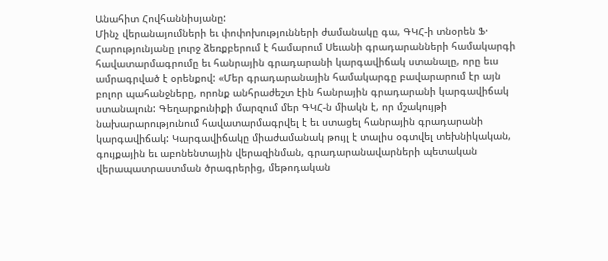Անահիտ Հովհաննիսյանը:
Մինչ վերանայումների եւ փոփոխությունների ժամանակը գա, ԳԿՀ-ի տնօրեն Ֆ· Հարությունյանը լուրջ ձեռքբերում է համարում Սեւանի գրադարանների համակարգի հավատարմագրումը եւ հանրային գրադարանի կարգավիճակ ստանալը, որը եւս ամրագրված է օրենքով: «Մեր գրադարանային համակարգը բավարարում էր այն բոլոր պահանջները, որոնք անհրաժեշտ էին հանրային գրադարանի կարգավիճակ ստանալուն: Գեղարքունիքի մարզում մեր ԳԿՀ-ն միակն է, որ մշակույթի նախարարությունում հավատարմագրվել է եւ ստացել հանրային գրադարանի կարգավիճակ: Կարգավիճակը միաժամանակ թույլ է տալիս օգտվել տեխնիկական, գույքային եւ աբոնենտային վերազինման, գրադարանավարների պետական վերապատրաստման ծրագրերից, մեթոդական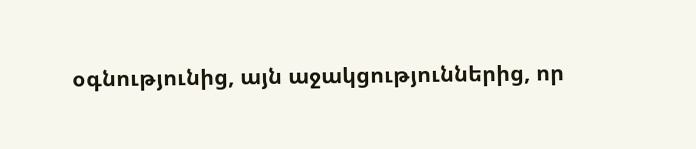օգնությունից, այն աջակցություններից, որ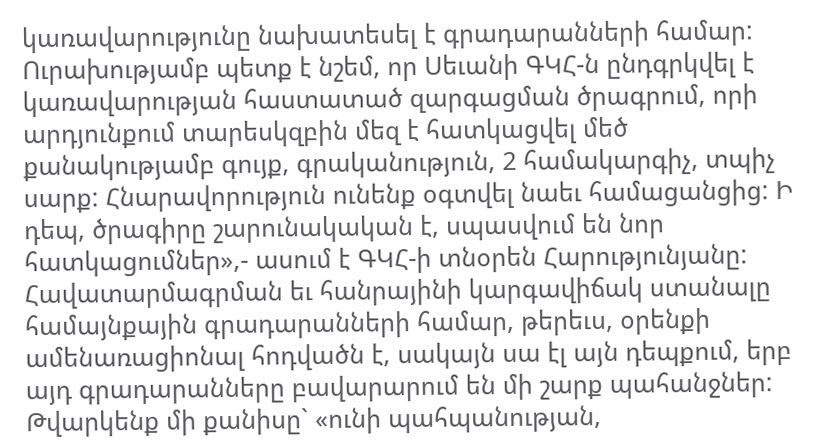կառավարությունը նախատեսել է գրադարանների համար: Ուրախությամբ պետք է նշեմ, որ Սեւանի ԳԿՀ-ն ընդգրկվել է կառավարության հաստատած զարգացման ծրագրում, որի արդյունքում տարեսկզբին մեզ է հատկացվել մեծ քանակությամբ գույք, գրականություն, 2 համակարգիչ, տպիչ սարք: Հնարավորություն ունենք օգտվել նաեւ համացանցից: Ի դեպ, ծրագիրը շարունակական է, սպասվում են նոր հատկացումներ»,- ասում է ԳԿՀ-ի տնօրեն Հարությունյանը:
Հավատարմագրման եւ հանրայինի կարգավիճակ ստանալը համայնքային գրադարանների համար, թերեւս, օրենքի ամենառացիոնալ հոդվածն է, սակայն սա էլ այն դեպքում, երբ այդ գրադարանները բավարարում են մի շարք պահանջներ: Թվարկենք մի քանիսը` «ունի պահպանության,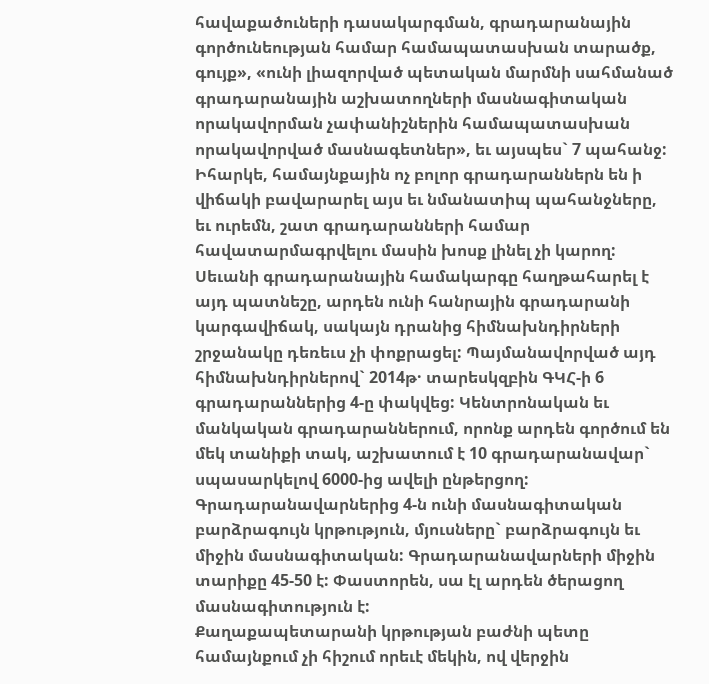հավաքածուների դասակարգման, գրադարանային գործունեության համար համապատասխան տարածք, գույք», «ունի լիազորված պետական մարմնի սահմանած գրադարանային աշխատողների մասնագիտական որակավորման չափանիշներին համապատասխան որակավորված մասնագետներ», եւ այսպես` 7 պահանջ:
Իհարկե, համայնքային ոչ բոլոր գրադարաններն են ի վիճակի բավարարել այս եւ նմանատիպ պահանջները, եւ ուրեմն, շատ գրադարանների համար հավատարմագրվելու մասին խոսք լինել չի կարող: Սեւանի գրադարանային համակարգը հաղթահարել է այդ պատնեշը, արդեն ունի հանրային գրադարանի կարգավիճակ, սակայն դրանից հիմնախնդիրների շրջանակը դեռեւս չի փոքրացել: Պայմանավորված այդ հիմնախնդիրներով` 2014թ· տարեսկզբին ԳԿՀ-ի 6 գրադարաններից 4-ը փակվեց: Կենտրոնական եւ մանկական գրադարաններում, որոնք արդեն գործում են մեկ տանիքի տակ, աշխատում է 10 գրադարանավար` սպասարկելով 6000-ից ավելի ընթերցող: Գրադարանավարներից 4-ն ունի մասնագիտական բարձրագույն կրթություն, մյուսները` բարձրագույն եւ միջին մասնագիտական: Գրադարանավարների միջին տարիքը 45-50 է: Փաստորեն, սա էլ արդեն ծերացող մասնագիտություն է:
Քաղաքապետարանի կրթության բաժնի պետը համայնքում չի հիշում որեւէ մեկին, ով վերջին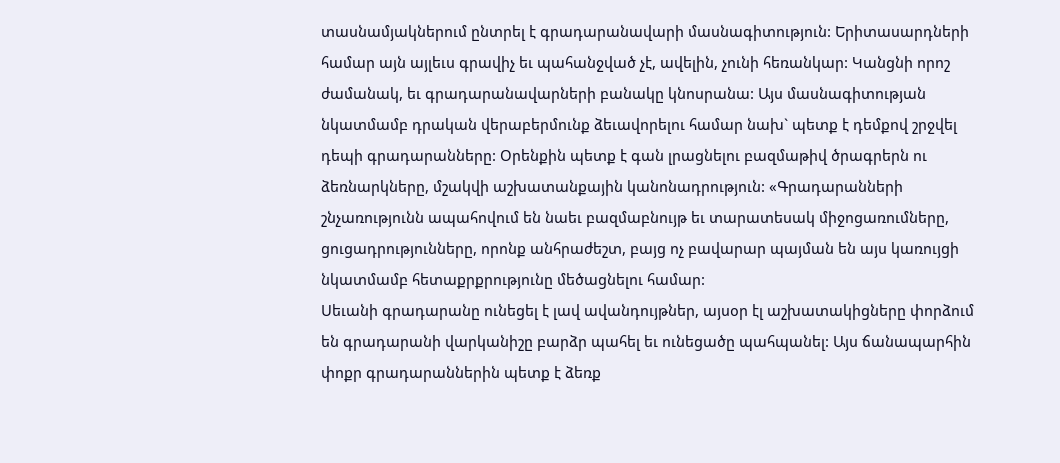տասնամյակներում ընտրել է գրադարանավարի մասնագիտություն: Երիտասարդների համար այն այլեւս գրավիչ եւ պահանջված չէ, ավելին, չունի հեռանկար: Կանցնի որոշ ժամանակ, եւ գրադարանավարների բանակը կնոսրանա: Այս մասնագիտության նկատմամբ դրական վերաբերմունք ձեւավորելու համար նախ` պետք է դեմքով շրջվել դեպի գրադարանները: Օրենքին պետք է գան լրացնելու բազմաթիվ ծրագրերն ու ձեռնարկները, մշակվի աշխատանքային կանոնադրություն: «Գրադարանների շնչառությունն ապահովում են նաեւ բազմաբնույթ եւ տարատեսակ միջոցառումները, ցուցադրությունները, որոնք անհրաժեշտ, բայց ոչ բավարար պայման են այս կառույցի նկատմամբ հետաքրքրությունը մեծացնելու համար:
Սեւանի գրադարանը ունեցել է լավ ավանդույթներ, այսօր էլ աշխատակիցները փորձում են գրադարանի վարկանիշը բարձր պահել եւ ունեցածը պահպանել: Այս ճանապարհին փոքր գրադարաններին պետք է ձեռք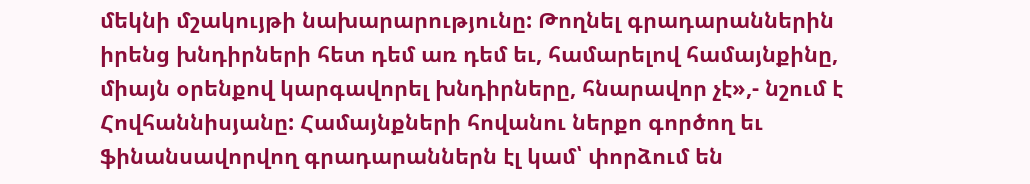մեկնի մշակույթի նախարարությունը: Թողնել գրադարաններին իրենց խնդիրների հետ դեմ առ դեմ եւ, համարելով համայնքինը, միայն օրենքով կարգավորել խնդիրները, հնարավոր չէ»,- նշում է Հովհաննիսյանը: Համայնքների հովանու ներքո գործող եւ ֆինանսավորվող գրադարաններն էլ կամ՝ փորձում են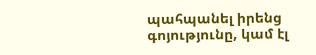պահպանել իրենց գոյությունը, կամ էլ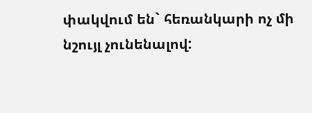փակվում են` հեռանկարի ոչ մի նշույլ չունենալով: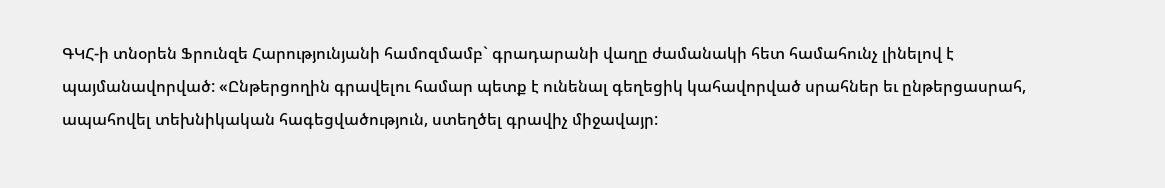ԳԿՀ-ի տնօրեն Ֆրունզե Հարությունյանի համոզմամբ` գրադարանի վաղը ժամանակի հետ համահունչ լինելով է պայմանավորված: «Ընթերցողին գրավելու համար պետք է ունենալ գեղեցիկ կահավորված սրահներ եւ ընթերցասրահ, ապահովել տեխնիկական հագեցվածություն, ստեղծել գրավիչ միջավայր: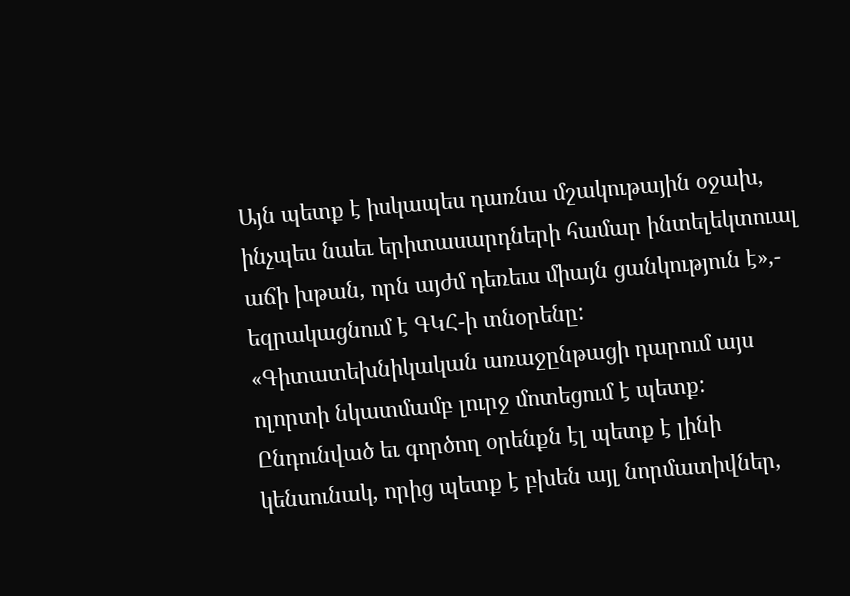Այն պետք է իսկապես դառնա մշակութային օջախ, ինչպես նաեւ երիտասարդների համար ինտելեկտուալ աճի խթան, որն այժմ դեռեւս միայն ցանկություն է»,- եզրակացնում է ԳԿՀ-ի տնօրենը:
«Գիտատեխնիկական առաջընթացի դարում այս ոլորտի նկատմամբ լուրջ մոտեցում է պետք: Ընդունված եւ գործող օրենքն էլ պետք է լինի կենսունակ, որից պետք է բխեն այլ նորմատիվներ,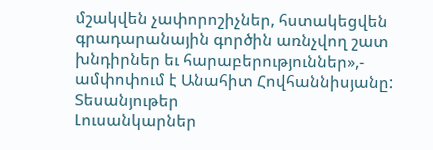մշակվեն չափորոշիչներ, հստակեցվեն գրադարանային գործին առնչվող շատ խնդիրներ եւ հարաբերություններ»,- ամփոփում է Անահիտ Հովհաննիսյանը:
Տեսանյութեր
Լուսանկարներ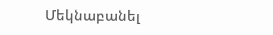Մեկնաբանել